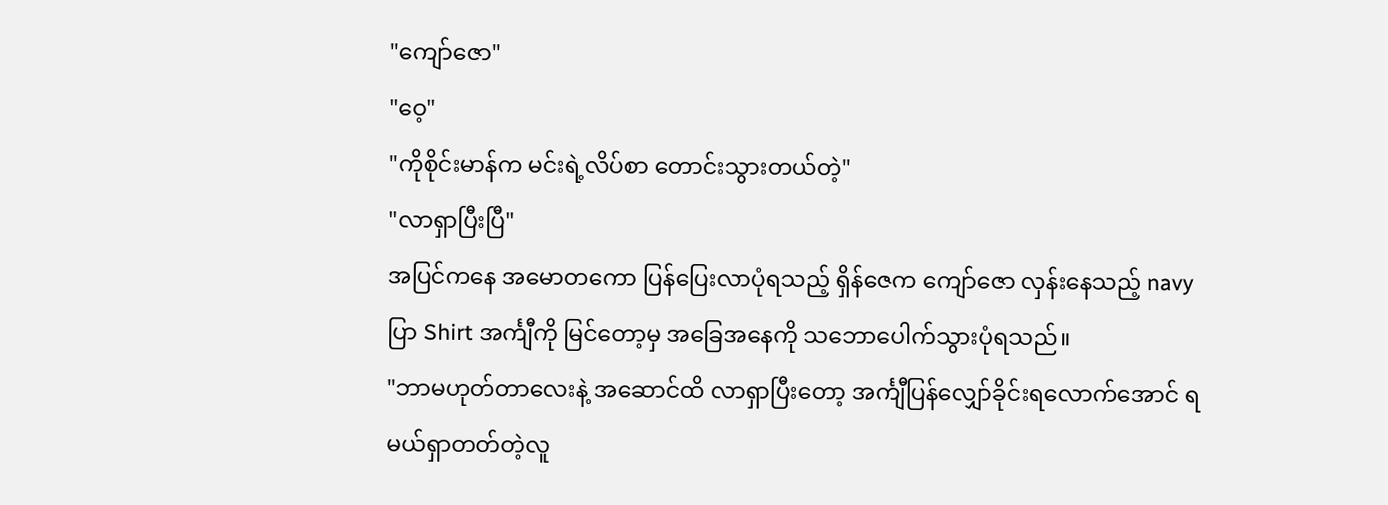"ကျော်ဇော"
"ဝေ့"
"ကိုစိုင်းမာန်က မင်းရဲ့လိပ်စာ တောင်းသွားတယ်တဲ့"
"လာရှာပြီးပြီ"
အပြင်ကနေ အမောတကော ပြန်ပြေးလာပုံရသည့် ရှိန်ဇေက ကျော်ဇော လှန်းနေသည့် navy ပြာ Shirt အင်္ကျီကို မြင်တော့မှ အခြေအနေကို သဘောပေါက်သွားပုံရသည်။
"ဘာမဟုတ်တာလေးနဲ့ အဆောင်ထိ လာရှာပြီးတော့ အင်္ကျီပြန်လျှော်ခိုင်းရလောက်အောင် ရမယ်ရှာတတ်တဲ့လူ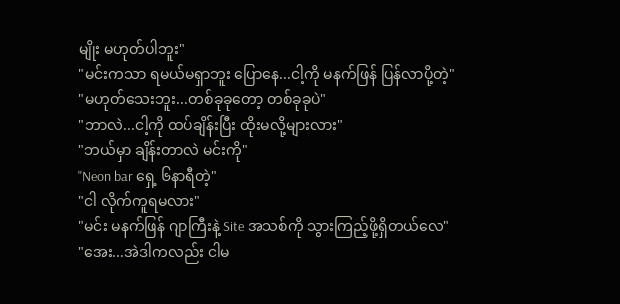မျိုး မဟုတ်ပါဘူး"
"မင်းကသာ ရမယ်မရှာဘူး ပြောနေ...ငါ့ကို မနက်ဖြန် ပြန်လာပို့တဲ့"
"မဟုတ်သေးဘူး...တစ်ခုခုတော့ တစ်ခုခုပဲ"
"ဘာလဲ...ငါ့ကို ထပ်ချိန်းပြီး ထိုးမလို့များလား"
"ဘယ်မှာ ချိန်းတာလဲ မင်းကို"
"Neon bar ရှေ့ ၆နာရီတဲ့"
"ငါ လိုက်ကူရမလား"
"မင်း မနက်ဖြန် ဂျာကြီးနဲ့ Site အသစ်ကို သွားကြည့်ဖို့ရှိတယ်လေ"
"အေး...အဲဒါကလည်း ငါမ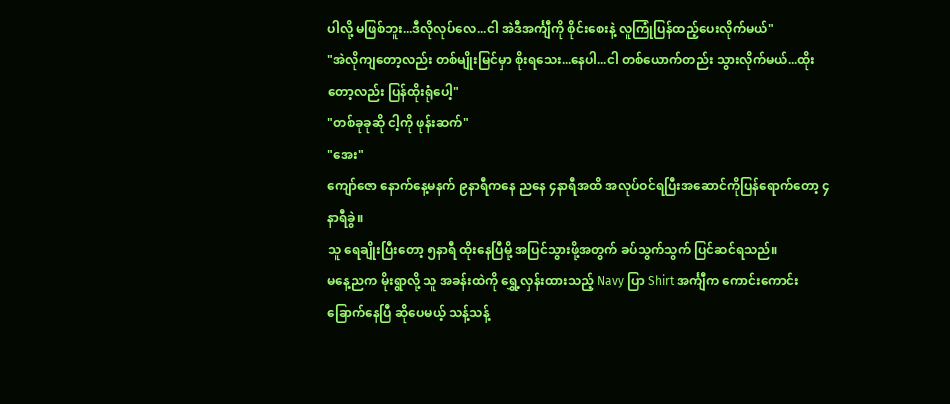ပါလို့ မဖြစ်ဘူး...ဒီလိုလုပ်လေ...ငါ အဲဒီအင်္ကျီကို စိုင်းစေးနဲ့ လူကြုံပြန်ထည့်ပေးလိုက်မယ်"
"အဲလိုကျတော့လည်း တစ်မျိုးမြင်မှာ စိုးရသေး...နေပါ...ငါ တစ်ယောက်တည်း သွားလိုက်မယ်...ထိုးတော့လည်း ပြန်ထိုးရုံပေါ့"
"တစ်ခုခုဆို ငါ့ကို ဖုန်းဆက်"
"အေး"
ကျော်ဇော နောက်နေ့မနက် ၉နာရီကနေ ညနေ ၄နာရီအထိ အလုပ်ဝင်ရပြီးအဆောင်ကိုပြန်ရောက်တော့ ၄နာရီခွဲ။
သူ ရေချိုးပြီးတော့ ၅နာရီ ထိုးနေပြီမို့ အပြင်သွားဖို့အတွက် ခပ်သွက်သွက် ပြင်ဆင်ရသည်။
မနေ့ညက မိုးရွာလို့ သူ အခန်းထဲကို ရွှေ့လှန်းထားသည့် Navy ပြာ Shirt အင်္ကျီက ကောင်းကောင်းခြောက်နေပြီ ဆိုပေမယ့် သန့်သန့်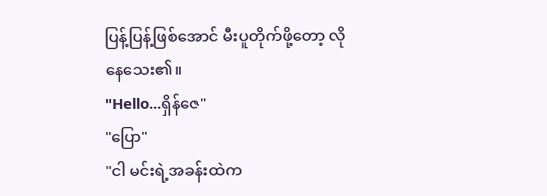ပြန့်ပြန့်ဖြစ်အောင် မီးပူတိုက်ဖို့တော့ လိုနေသေး၏။
"Hello...ရှိန်ဇေ"
"ပြော"
"ငါ မင်းရဲ့အခန်းထဲက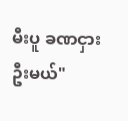မီးပူ ခဏငှားဦးမယ်"